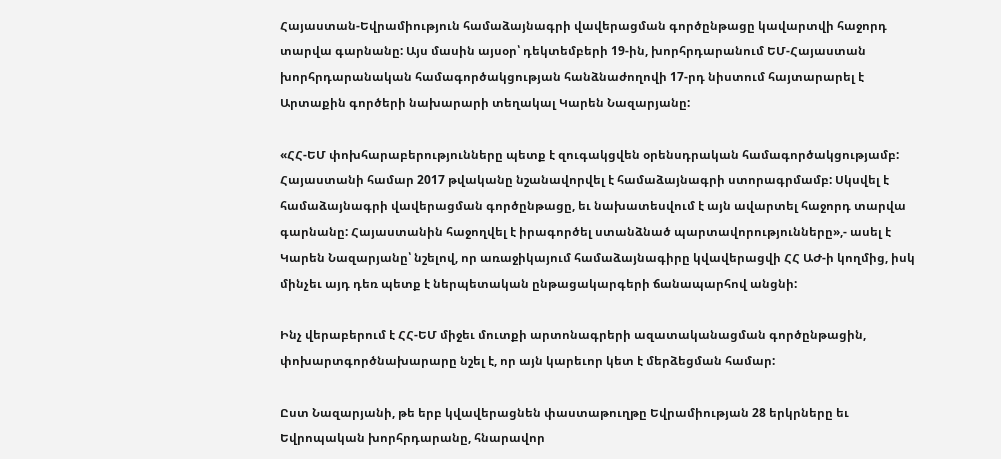Հայաստան-Եվրամիություն համաձայնագրի վավերացման գործընթացը կավարտվի հաջորդ տարվա գարնանը: Այս մասին այսօր՝ դեկտեմբերի 19-ին, խորհրդարանում ԵՄ-Հայաստան խորհրդարանական համագործակցության հանձնաժողովի 17-րդ նիստում հայտարարել է Արտաքին գործերի նախարարի տեղակալ Կարեն Նազարյանը:

«ՀՀ-ԵՄ փոխհարաբերությունները պետք է զուգակցվեն օրենսդրական համագործակցությամբ: Հայաստանի համար 2017 թվականը նշանավորվել է համաձայնագրի ստորագրմամբ: Սկսվել է համաձայնագրի վավերացման գործընթացը, եւ նախատեսվում է այն ավարտել հաջորդ տարվա գարնանը: Հայաստանին հաջողվել է իրագործել ստանձնած պարտավորությունները»,- ասել է Կարեն Նազարյանը՝ նշելով, որ առաջիկայում համաձայնագիրը կվավերացվի ՀՀ ԱԺ-ի կողմից, իսկ մինչեւ այդ դեռ պետք է ներպետական ընթացակարգերի ճանապարհով անցնի:

Ինչ վերաբերում է ՀՀ-ԵՄ միջեւ մուտքի արտոնագրերի ազատականացման գործընթացին, փոխարտգործնախարարը նշել է, որ այն կարեւոր կետ է մերձեցման համար:

Ըստ Նազարյանի, թե երբ կվավերացնեն փաստաթուղթը Եվրամիության 28 երկրները եւ Եվրոպական խորհրդարանը, հնարավոր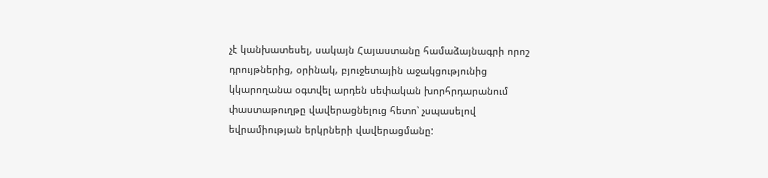չէ կանխատեսել, սակայն Հայաստանը համաձայնագրի որոշ դրույթներից, օրինակ, բյուջետային աջակցությունից կկարողանա օգտվել արդեն սեփական խորհրդարանում փաստաթուղթը վավերացնելուց հետո՝ չսպասելով եվրամիության երկրների վավերացմանը: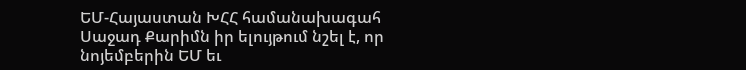ԵՄ-Հայաստան ԽՀՀ համանախագահ Սաջադ Քարիմն իր ելույթում նշել է, որ նոյեմբերին ԵՄ եւ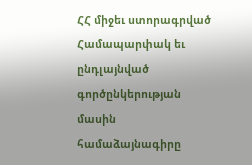ՀՀ միջեւ ստորագրված Համապարփակ եւ ընդլայնված գործընկերության մասին համաձայնագիրը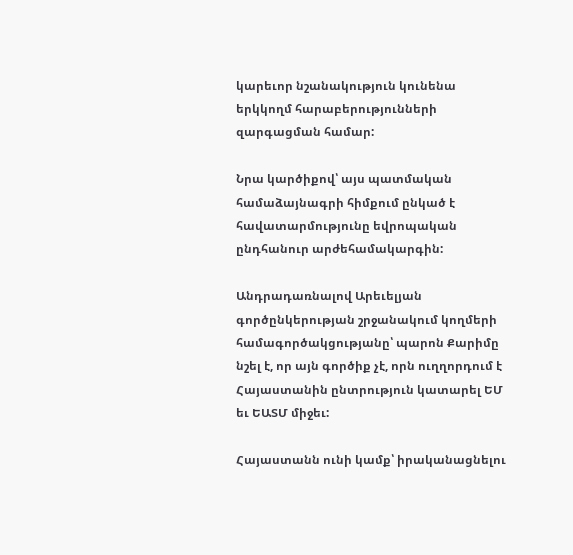կարեւոր նշանակություն կունենա երկկողմ հարաբերությունների զարգացման համար:

Նրա կարծիքով՝ այս պատմական համաձայնագրի հիմքում ընկած է հավատարմությունը եվրոպական ընդհանուր արժեհամակարգին:

Անդրադառնալով Արեւելյան գործընկերության շրջանակում կողմերի համագործակցությանը՝ պարոն Քարիմը նշել է, որ այն գործիք չէ, որն ուղղորդում է Հայաստանին ընտրություն կատարել ԵՄ եւ ԵԱՏՄ միջեւ:

Հայաստանն ունի կամք՝ իրականացնելու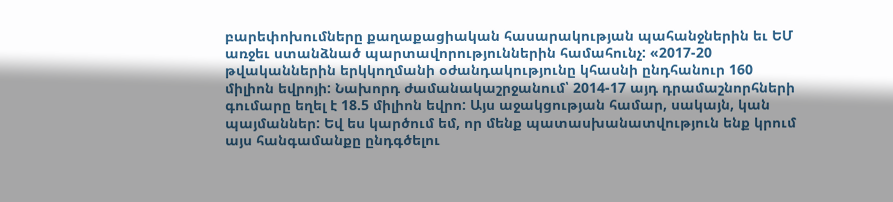բարեփոխումները քաղաքացիական հասարակության պահանջներին եւ ԵՄ առջեւ ստանձնած պարտավորություններին համահունչ: «2017-20 թվականներին երկկողմանի օժանդակությունը կհասնի ընդհանուր 160 միլիոն եվրոյի: Նախորդ ժամանակաշրջանում՝ 2014-17 այդ դրամաշնորհների գումարը եղել է 18.5 միլիոն եվրո: Այս աջակցության համար, սակայն, կան պայմաններ: Եվ ես կարծում եմ, որ մենք պատասխանատվություն ենք կրում այս հանգամանքը ընդգծելու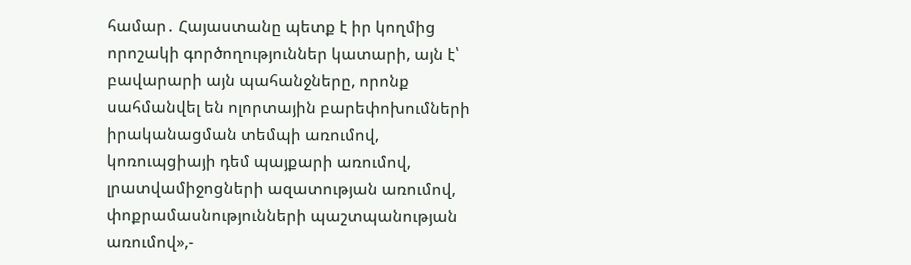համար․ Հայաստանը պետք է իր կողմից որոշակի գործողություններ կատարի, այն է՝ բավարարի այն պահանջները, որոնք սահմանվել են ոլորտային բարեփոխումների իրականացման տեմպի առումով, կոռուպցիայի դեմ պայքարի առումով, լրատվամիջոցների ազատության առումով, փոքրամասնությունների պաշտպանության առումով»,-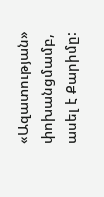«Ազատության» փոխանցմամբ, ասել է Քարիմը: